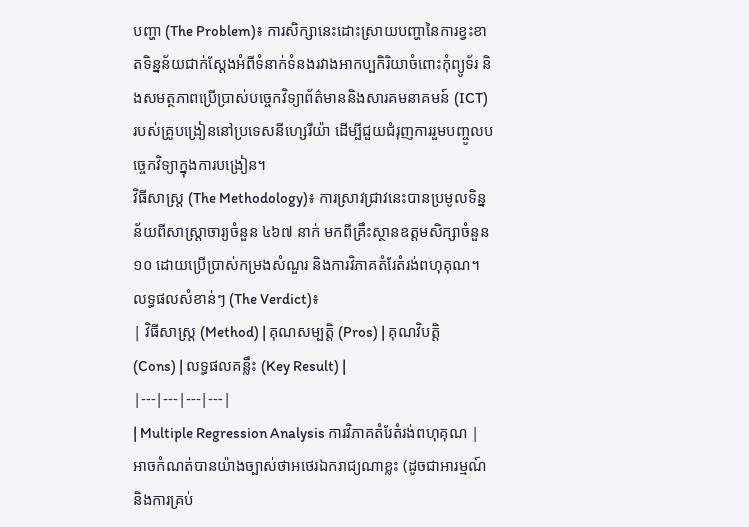បញ្ហា (The Problem)៖ ការសិក្សានេះដោះស្រាយបញ្ហានៃការខ្វះខាតទិន្នន័យជាក់ស្តែងអំពីទំនាក់ទំនងរវាងអាកប្បកិរិយាចំពោះកុំព្យូទ័រ និងសមត្ថភាពប្រើប្រាស់បច្ចេកវិទ្យាព័ត៌មាននិងសារគមនាគមន៍ (ICT) របស់គ្រូបង្រៀននៅប្រទេសនីហ្សេរីយ៉ា ដើម្បីជួយជំរុញការរួមបញ្ចូលបច្ចេកវិទ្យាក្នុងការបង្រៀន។
វិធីសាស្ត្រ (The Methodology)៖ ការស្រាវជ្រាវនេះបានប្រមូលទិន្នន័យពីសាស្ត្រាចារ្យចំនួន ៤៦៧ នាក់ មកពីគ្រឹះស្ថានឧត្តមសិក្សាចំនួន ១០ ដោយប្រើប្រាស់កម្រងសំណួរ និងការវិភាគតំរែតំរង់ពហុគុណ។
លទ្ធផលសំខាន់ៗ (The Verdict)៖
| វិធីសាស្ត្រ (Method) | គុណសម្បត្តិ (Pros) | គុណវិបត្តិ (Cons) | លទ្ធផលគន្លឹះ (Key Result) |
|---|---|---|---|
| Multiple Regression Analysis ការវិភាគតំរែតំរង់ពហុគុណ |
អាចកំណត់បានយ៉ាងច្បាស់ថាអថេរឯករាជ្យណាខ្លះ (ដូចជាអារម្មណ៍ និងការគ្រប់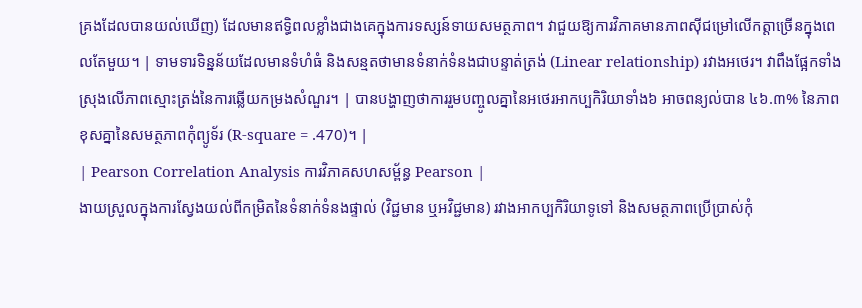គ្រងដែលបានយល់ឃើញ) ដែលមានឥទ្ធិពលខ្លាំងជាងគេក្នុងការទស្សន៍ទាយសមត្ថភាព។ វាជួយឱ្យការវិភាគមានភាពស៊ីជម្រៅលើកត្តាច្រើនក្នុងពេលតែមួយ។ | ទាមទារទិន្នន័យដែលមានទំហំធំ និងសន្មតថាមានទំនាក់ទំនងជាបន្ទាត់ត្រង់ (Linear relationship) រវាងអថេរ។ វាពឹងផ្អែកទាំងស្រុងលើភាពស្មោះត្រង់នៃការឆ្លើយកម្រងសំណួរ។ | បានបង្ហាញថាការរួមបញ្ចូលគ្នានៃអថេរអាកប្បកិរិយាទាំង៦ អាចពន្យល់បាន ៤៦.៣% នៃភាពខុសគ្នានៃសមត្ថភាពកុំព្យូទ័រ (R-square = .470)។ |
| Pearson Correlation Analysis ការវិភាគសហសម្ព័ន្ធ Pearson |
ងាយស្រួលក្នុងការស្វែងយល់ពីកម្រិតនៃទំនាក់ទំនងផ្ទាល់ (វិជ្ជមាន ឬអវិជ្ជមាន) រវាងអាកប្បកិរិយាទូទៅ និងសមត្ថភាពប្រើប្រាស់កុំ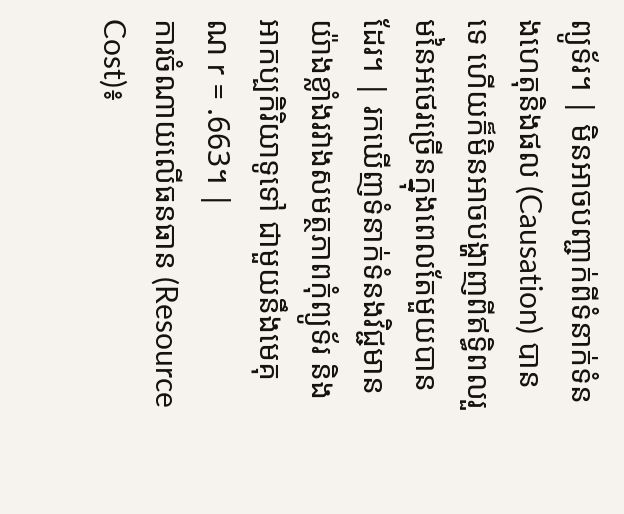ព្យូទ័រ។ | មិនអាចបញ្ជាក់ពីទំនាក់ទំនងហេតុនិងផល (Causation) បានទេ ហើយក៏មិនអាចបង្ហាញពីឥទ្ធិពលរួមនៃអថេរច្រើនក្នុងពេលតែមួយបានដែរ។ | រកឃើញទំនាក់ទំនងវិជ្ជមានយ៉ាងខ្លាំងរវាងសមត្ថភាពកុំព្យូទ័រ និងអាកប្បកិរិយាទូទៅ ជាមួយនឹងមេគុណ r = .663។ |
ការចំណាយលើធនធាន (Resource Cost)៖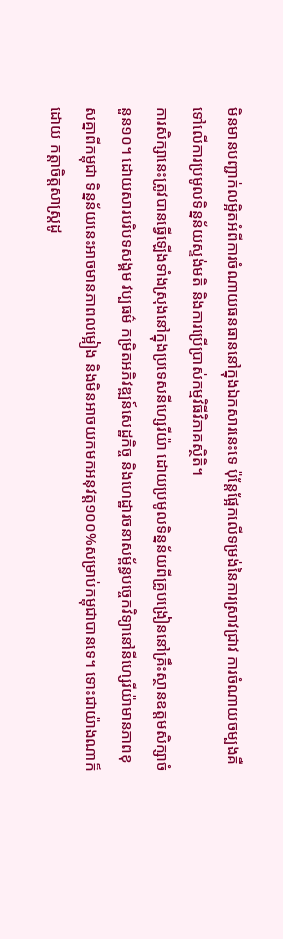មិនមានបញ្ជាក់លម្អិតអំពីការចំណាយធនធាននៅក្នុងឯកសារនេះទេ ប៉ុន្តែផ្អែកលើទម្រង់នៃការស្រាវជ្រាវ ការចំណាយចម្បងគឺទៅលើការប្រមូលទិន្នន័យស្ទង់មតិ និងការប្រើប្រាស់កម្មវិធីវិភាគស្ថិតិ។
ការសិក្សានេះត្រូវបានធ្វើឡើងទាំងស្រុងនៅក្នុងប្រទេសនីហ្សេរីយ៉ា ដោយប្រមូលទិន្នន័យពីគ្រូបង្រៀននៅគ្រឹះស្ថានឧត្តមសិក្សាចំនួន១០។ ដោយសារបរិបទសង្គម វប្បធម៌ កម្រិតអភិវឌ្ឍន៍សេដ្ឋកិច្ច និងហេដ្ឋារចនាសម្ព័ន្ធបច្ចេកវិទ្យានៅនីហ្សេរីយ៉ាមានភាពខុសគ្នាពីកម្ពុជា ទិន្នន័យនេះអាចមានភាពលម្អៀង និងមិនអាចយកមកអនុវត្ត១០០%សម្រាប់កម្ពុជាបានទេ។ ទោះជាយ៉ាងណាក៏ដោយ កត្តាចិត្តសាស្ត្រដូ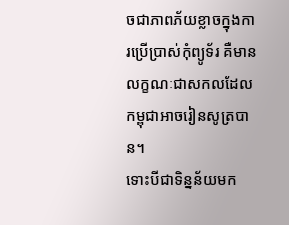ចជាភាពភ័យខ្លាចក្នុងការប្រើប្រាស់កុំព្យូទ័រ គឺមានលក្ខណៈជាសកលដែលកម្ពុជាអាចរៀនសូត្របាន។
ទោះបីជាទិន្នន័យមក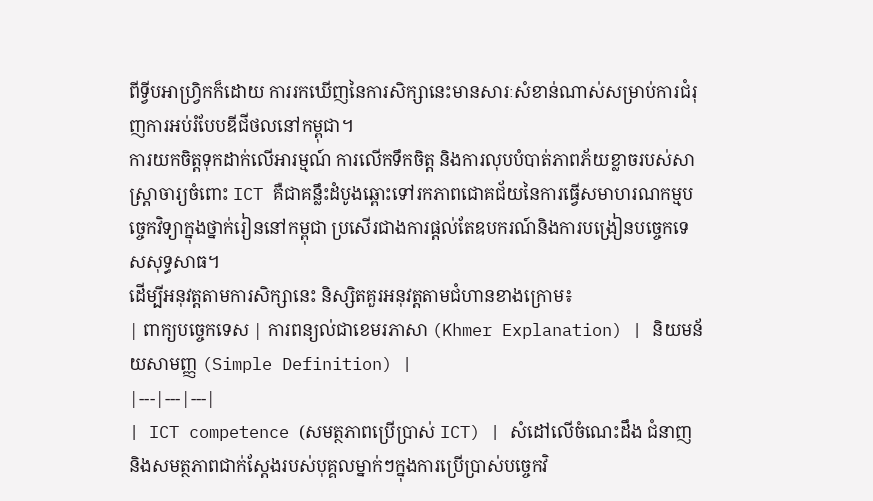ពីទ្វីបអាហ្វ្រិកក៏ដោយ ការរកឃើញនៃការសិក្សានេះមានសារៈសំខាន់ណាស់សម្រាប់ការជំរុញការអប់រំបែបឌីជីថលនៅកម្ពុជា។
ការយកចិត្តទុកដាក់លើអារម្មណ៍ ការលើកទឹកចិត្ត និងការលុបបំបាត់ភាពភ័យខ្លាចរបស់សាស្ត្រាចារ្យចំពោះ ICT គឺជាគន្លឹះដំបូងឆ្ពោះទៅរកភាពជោគជ័យនៃការធ្វើសមាហរណកម្មបច្ចេកវិទ្យាក្នុងថ្នាក់រៀននៅកម្ពុជា ប្រសើរជាងការផ្តល់តែឧបករណ៍និងការបង្រៀនបច្ចេកទេសសុទ្ធសាធ។
ដើម្បីអនុវត្តតាមការសិក្សានេះ និស្សិតគួរអនុវត្តតាមជំហានខាងក្រោម៖
| ពាក្យបច្ចេកទេស | ការពន្យល់ជាខេមរភាសា (Khmer Explanation) | និយមន័យសាមញ្ញ (Simple Definition) |
|---|---|---|
| ICT competence (សមត្ថភាពប្រើប្រាស់ ICT) | សំដៅលើចំណេះដឹង ជំនាញ និងសមត្ថភាពជាក់ស្តែងរបស់បុគ្គលម្នាក់ៗក្នុងការប្រើប្រាស់បច្ចេកវិ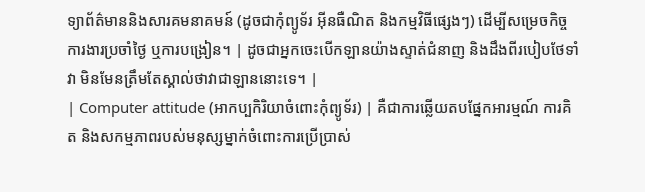ទ្យាព័ត៌មាននិងសារគមនាគមន៍ (ដូចជាកុំព្យូទ័រ អ៊ីនធឺណិត និងកម្មវិធីផ្សេងៗ) ដើម្បីសម្រេចកិច្ចការងារប្រចាំថ្ងៃ ឬការបង្រៀន។ | ដូចជាអ្នកចេះបើកឡានយ៉ាងស្ទាត់ជំនាញ និងដឹងពីរបៀបថែទាំវា មិនមែនត្រឹមតែស្គាល់ថាវាជាឡាននោះទេ។ |
| Computer attitude (អាកប្បកិរិយាចំពោះកុំព្យូទ័រ) | គឺជាការឆ្លើយតបផ្នែកអារម្មណ៍ ការគិត និងសកម្មភាពរបស់មនុស្សម្នាក់ចំពោះការប្រើប្រាស់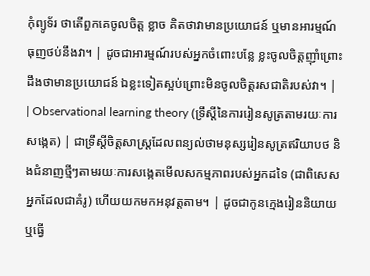កុំព្យូទ័រ ថាតើពួកគេចូលចិត្ត ខ្លាច គិតថាវាមានប្រយោជន៍ ឬមានអារម្មណ៍ធុញថប់នឹងវា។ | ដូចជាអារម្មណ៍របស់អ្នកចំពោះបន្លែ ខ្លះចូលចិត្តញ៉ាំព្រោះដឹងថាមានប្រយោជន៍ ឯខ្លះទៀតស្អប់ព្រោះមិនចូលចិត្តរសជាតិរបស់វា។ |
| Observational learning theory (ទ្រឹស្តីនៃការរៀនសូត្រតាមរយៈការសង្កេត) | ជាទ្រឹស្តីចិត្តសាស្ត្រដែលពន្យល់ថាមនុស្សរៀនសូត្រឥរិយាបថ និងជំនាញថ្មីៗតាមរយៈការសង្កេតមើលសកម្មភាពរបស់អ្នកដទៃ (ជាពិសេសអ្នកដែលជាគំរូ) ហើយយកមកអនុវត្តតាម។ | ដូចជាកូនក្មេងរៀននិយាយ ឬធ្វើ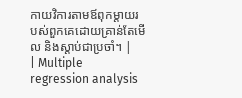កាយវិការតាមឪពុកម្តាយរបស់ពួកគេដោយគ្រាន់តែមើល និងស្តាប់ជាប្រចាំ។ |
| Multiple regression analysis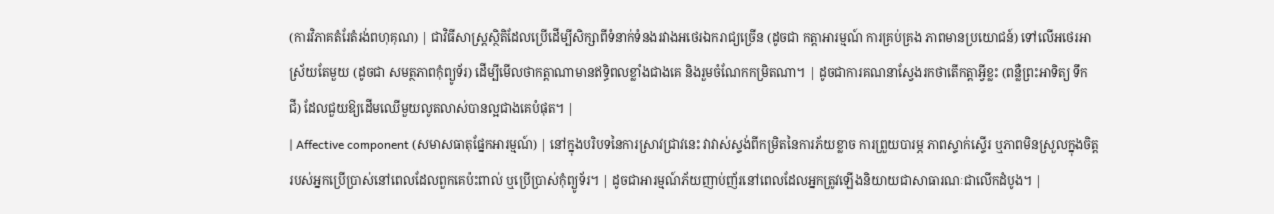(ការវិភាគតំរែតំរង់ពហុគុណ) | ជាវិធីសាស្ត្រស្ថិតិដែលប្រើដើម្បីសិក្សាពីទំនាក់ទំនងរវាងអថេរឯករាជ្យច្រើន (ដូចជា កត្តាអារម្មណ៍ ការគ្រប់គ្រង ភាពមានប្រយោជន៍) ទៅលើអថេរអាស្រ័យតែមួយ (ដូចជា សមត្ថភាពកុំព្យូទ័រ) ដើម្បីមើលថាកត្តាណាមានឥទ្ធិពលខ្លាំងជាងគេ និងរួមចំណែកកម្រិតណា។ | ដូចជាការគណនាស្វែងរកថាតើកត្តាអ្វីខ្លះ (ពន្លឺព្រះអាទិត្យ ទឹក ជី) ដែលជួយឱ្យដើមឈើមួយលូតលាស់បានល្អជាងគេបំផុត។ |
| Affective component (សមាសធាតុផ្នែកអារម្មណ៍) | នៅក្នុងបរិបទនៃការស្រាវជ្រាវនេះ វាវាស់ស្ទង់ពីកម្រិតនៃការភ័យខ្លាច ការព្រួយបារម្ភ ភាពស្ទាក់ស្ទើរ ឬភាពមិនស្រួលក្នុងចិត្តរបស់អ្នកប្រើប្រាស់នៅពេលដែលពួកគេប៉ះពាល់ ឬប្រើប្រាស់កុំព្យូទ័រ។ | ដូចជាអារម្មណ៍ភ័យញាប់ញ័រនៅពេលដែលអ្នកត្រូវឡើងនិយាយជាសាធារណៈជាលើកដំបូង។ |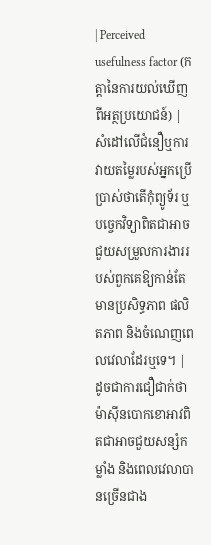| Perceived usefulness factor (កត្តានៃការយល់ឃើញពីអត្ថប្រយោជន៍) | សំដៅលើជំនឿឬការវាយតម្លៃរបស់អ្នកប្រើប្រាស់ថាតើកុំព្យូទ័រ ឬបច្ចេកវិទ្យាពិតជាអាចជួយសម្រួលការងាររបស់ពួកគេឱ្យកាន់តែមានប្រសិទ្ធភាព ផលិតភាព និងចំណេញពេលវេលាដែរឬទេ។ | ដូចជាការជឿជាក់ថាម៉ាស៊ីនបោកខោអាវពិតជាអាចជួយសន្សំកម្លាំង និងពេលវេលាបានច្រើនជាង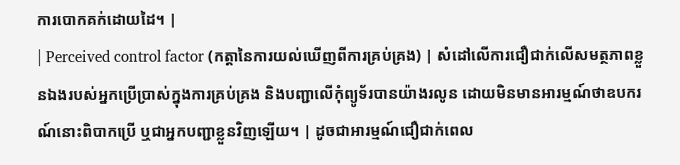ការបោកគក់ដោយដៃ។ |
| Perceived control factor (កត្តានៃការយល់ឃើញពីការគ្រប់គ្រង) | សំដៅលើការជឿជាក់លើសមត្ថភាពខ្លួនឯងរបស់អ្នកប្រើប្រាស់ក្នុងការគ្រប់គ្រង និងបញ្ជាលើកុំព្យូទ័របានយ៉ាងរលូន ដោយមិនមានអារម្មណ៍ថាឧបករណ៍នោះពិបាកប្រើ ឬជាអ្នកបញ្ជាខ្លួនវិញឡើយ។ | ដូចជាអារម្មណ៍ជឿជាក់ពេល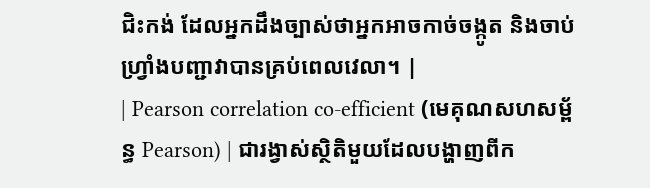ជិះកង់ ដែលអ្នកដឹងច្បាស់ថាអ្នកអាចកាច់ចង្កូត និងចាប់ហ្វ្រាំងបញ្ជាវាបានគ្រប់ពេលវេលា។ |
| Pearson correlation co-efficient (មេគុណសហសម្ព័ន្ធ Pearson) | ជារង្វាស់ស្ថិតិមួយដែលបង្ហាញពីក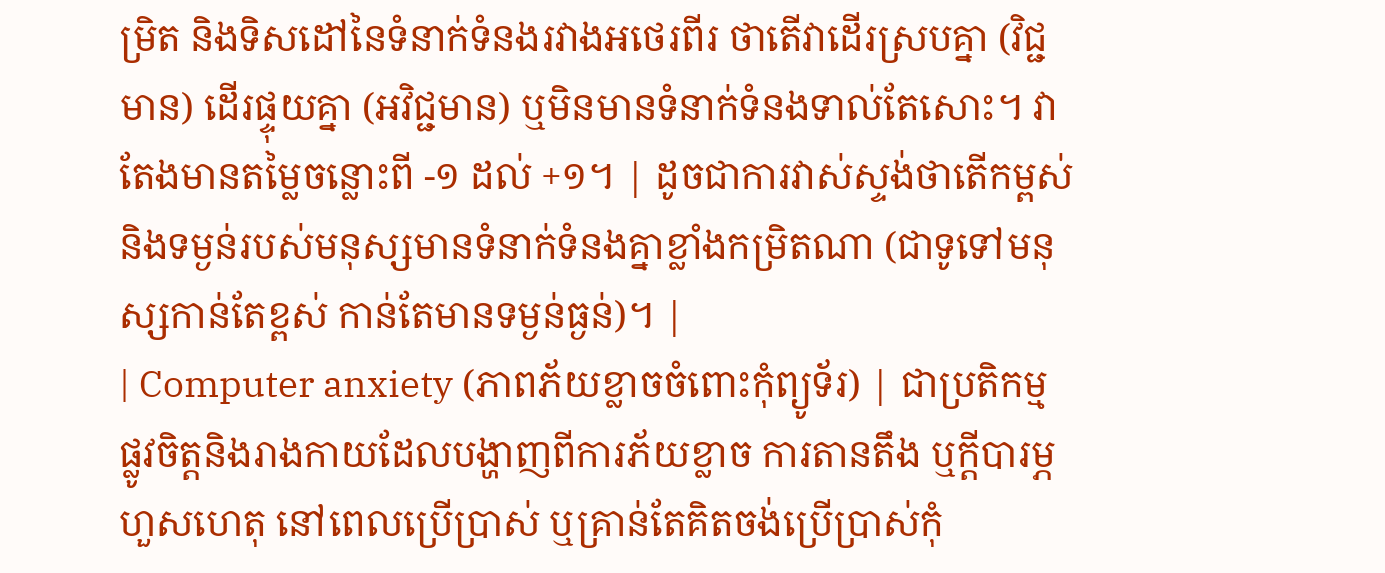ម្រិត និងទិសដៅនៃទំនាក់ទំនងរវាងអថេរពីរ ថាតើវាដើរស្របគ្នា (វិជ្ជមាន) ដើរផ្ទុយគ្នា (អវិជ្ជមាន) ឬមិនមានទំនាក់ទំនងទាល់តែសោះ។ វាតែងមានតម្លៃចន្លោះពី -១ ដល់ +១។ | ដូចជាការវាស់ស្ទង់ថាតើកម្ពស់និងទម្ងន់របស់មនុស្សមានទំនាក់ទំនងគ្នាខ្លាំងកម្រិតណា (ជាទូទៅមនុស្សកាន់តែខ្ពស់ កាន់តែមានទម្ងន់ធ្ងន់)។ |
| Computer anxiety (ភាពភ័យខ្លាចចំពោះកុំព្យូទ័រ) | ជាប្រតិកម្មផ្លូវចិត្តនិងរាងកាយដែលបង្ហាញពីការភ័យខ្លាច ការតានតឹង ឬក្តីបារម្ភហួសហេតុ នៅពេលប្រើប្រាស់ ឬគ្រាន់តែគិតចង់ប្រើប្រាស់កុំ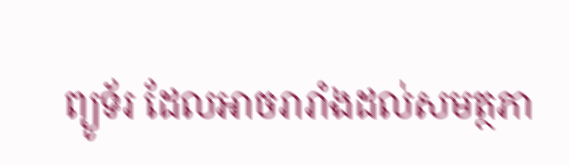ព្យូទ័រ ដែលអាចរារាំងដល់សមត្ថភា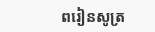ពរៀនសូត្រ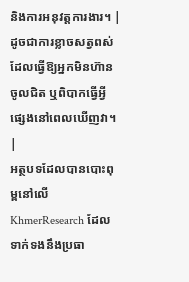និងការអនុវត្តការងារ។ | ដូចជាការខ្លាចសត្វពស់ ដែលធ្វើឱ្យអ្នកមិនហ៊ានចូលជិត ឬពិបាកធ្វើអ្វីផ្សេងនៅពេលឃើញវា។ |
អត្ថបទដែលបានបោះពុម្ពនៅលើ KhmerResearch ដែលទាក់ទងនឹងប្រធា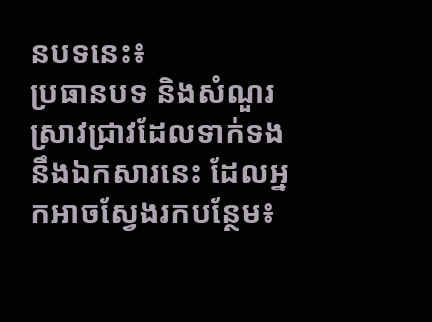នបទនេះ៖
ប្រធានបទ និងសំណួរស្រាវជ្រាវដែលទាក់ទងនឹងឯកសារនេះ ដែលអ្នកអាចស្វែងរកបន្ថែម៖